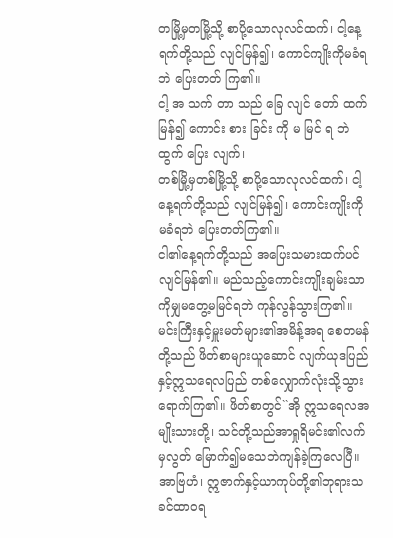တမြို့မှတမြို့သို့ စာပို့သောလုလင်ထက်၊ ငါ့နေ့ ရက်တို့သည် လျင်မြန်၍၊ ကောင်ကျိုးကိုမခံရဘဲ ပြေးတတ် ကြ၏။
ငါ့ အ သက် တာ သည် ခြေ လျင် တော် ထက် မြန်၍ ကောင်း စား ခြင်း ကို မ မြင် ရ ဘဲ ထွက် ပြေး လျက်၊
တစ်မြို့မှတစ်မြို့သို့ စာပို့သောလုလင်ထက်၊ ငါ့နေ့ရက်တို့သည် လျင်မြန်၍၊ ကောင်းကျိုးကိုမခံရဘဲ ပြေးတတ်ကြ၏။
ငါ၏နေ့ရက်တို့သည် အပြေးသမားထက်ပင် လျင်မြန်၏။ မည်သည့်ကောင်းကျိုးချမ်းသာကိုမျှမတွေ့မမြင်ရဘဲ ကုန်လွန်သွားကြ၏။
မင်းကြီးနှင့်မှူးမတ်များ၏အမိန့်အရ စေတမန်တို့သည် ဖိတ်စာများယူဆောင် လျက်ယုဒပြည်နှင့်ဣသရေလပြည် တစ်လျှောက်လုံးသို့သွားရောက်ကြ၏။ ဖိတ်စာတွင်``အို ဣသရေလအမျိုးသားတို့၊ သင်တို့သည်အာရှုရိမင်း၏လက်မှလွတ် မြောက်၍မသေဘဲကျန်ခဲ့ကြလေပြီ။ အာဗြဟံ၊ ဣဇာက်နှင့်ယာကုပ်တို့၏ဘုရားသခင်ထာဝရ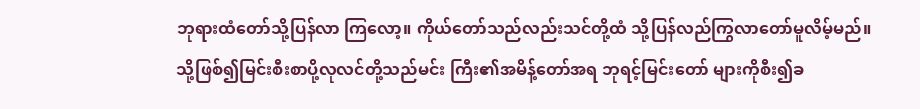ဘုရားထံတော်သို့ပြန်လာ ကြလော့။ ကိုယ်တော်သည်လည်းသင်တို့ထံ သို့ပြန်လည်ကြွလာတော်မူလိမ့်မည်။
သို့ဖြစ်၍မြင်းစီးစာပို့လုလင်တို့သည်မင်း ကြီး၏အမိန့်တော်အရ ဘုရင့်မြင်းတော် များကိုစီး၍ခ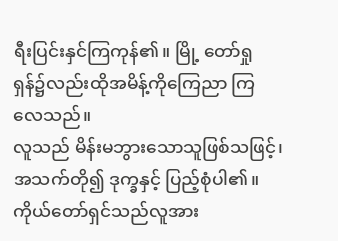ရီးပြင်းနှင်ကြကုန်၏။ မြို့ တော်ရှုရှန်၌လည်းထိုအမိန့်ကိုကြေညာ ကြလေသည်။
လူသည် မိန်းမဘွားသောသူဖြစ်သဖြင့်၊ အသက်တို၍ ဒုက္ခနှင့် ပြည့်စုံပါ၏။
ကိုယ်တော်ရှင်သည်လူအား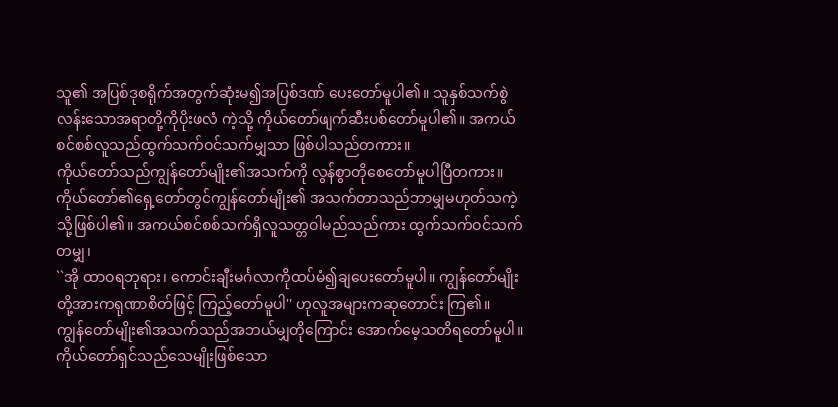သူ၏ အပြစ်ဒုစရိုက်အတွက်ဆုံးမ၍အပြစ်ဒဏ် ပေးတော်မူပါ၏။ သူနှစ်သက်စွဲလန်းသောအရာတို့ကိုပိုးဖလံ ကဲ့သို့ ကိုယ်တော်ဖျက်ဆီးပစ်တော်မူပါ၏။ အကယ်စင်စစ်လူသည်ထွက်သက်ဝင်သက်မျှသာ ဖြစ်ပါသည်တကား။
ကိုယ်တော်သည်ကျွန်တော်မျိုး၏အသက်ကို လွန်စွာတိုစေတော်မူပါပြီတကား။ ကိုယ်တော်၏ရှေ့တော်တွင်ကျွန်တော်မျိုး၏ အသက်တာသည်ဘာမျှမဟုတ်သကဲ့သို့ဖြစ်ပါ၏။ အကယ်စင်စစ်သက်ရှိလူသတ္တဝါမည်သည်ကား ထွက်သက်ဝင်သက်တမျှ၊
``အို ထာဝရဘုရား၊ ကောင်းချီးမင်္ဂလာကိုထပ်မံ၍ချပေးတော်မူပါ။ ကျွန်တော်မျိုးတို့အားကရုဏာစိတ်ဖြင့် ကြည့်တော်မူပါ'' ဟုလူအများကဆုတောင်း ကြ၏။
ကျွန်တော်မျိုး၏အသက်သည်အဘယ်မျှတိုကြောင်း အောက်မေ့သတိရတော်မူပါ။ ကိုယ်တော်ရှင်သည်သေမျိုးဖြစ်သော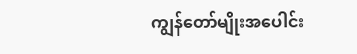ကျွန်တော်မျိုးအပေါင်း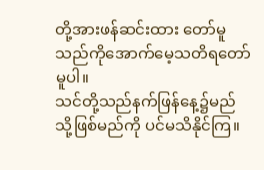တို့အားဖန်ဆင်းထား တော်မူသည်ကိုအောက်မေ့သတိရတော်မူပါ။
သင်တို့သည်နက်ဖြန်နေ့၌မည်သို့ဖြစ်မည်ကို ပင်မသိနိုင်ကြ။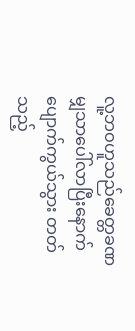လူ့ဘဝဟူသည်ခေတ္တခဏ မျှသာပေါ်လာပြီးနောက်ပျောက်ကွယ်သွား တတ်သည့်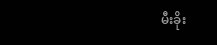မီးခိုး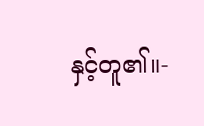နှင့်တူ၏။-